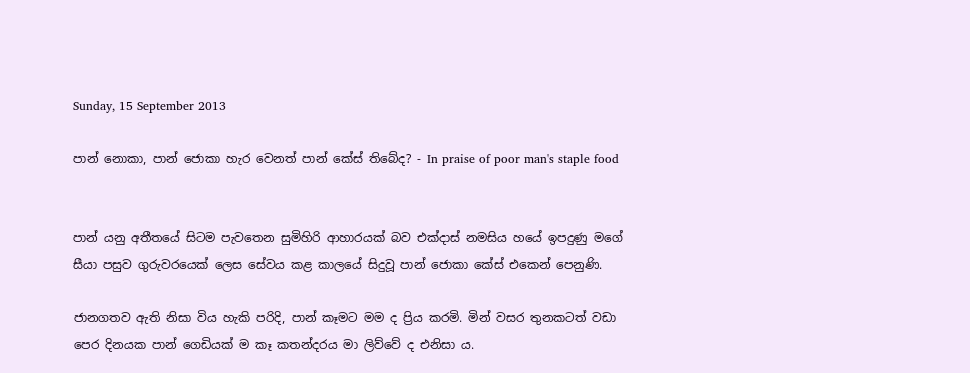Sunday, 15 September 2013

පාන් නොකා, පාන් ජොකා හැර වෙනත් පාන් කේස් තිබේද? - In praise of poor man's staple food


පාන් යනු අතීතයේ සිටම පැවතෙන සුමිහිරි ආහාරයක් බව එක්දාස් නමසිය හයේ ඉපදුණු මගේ සීයා පසුව ගුරුවරයෙක් ලෙස සේවය කළ කාලයේ සිදුවූ පාන් ජොකා කේස් එකෙන් පෙනුණි.

ජානගතව ඇති නිසා විය හැකි පරිදි, පාන් කෑමට මම ද ප්‍රිය කරමි. මින් වසර තුනකටත් වඩා පෙර දිනයක පාන් ගෙඩියක් ම කෑ කතන්දරය මා ලිව්වේ ද එනිසා ය.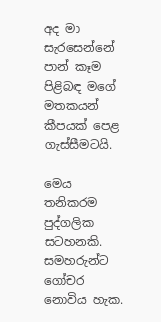අද මා සැරසෙන්නේ පාන් කෑම පිළිබඳ මගේ මතකයන් කීපයක් පෙළ ගැස්සීමටයි.

මෙය තනිකරම පුද්ගලික සටහනකි. සමහරුන්ට ගෝචර නොවිය හැක.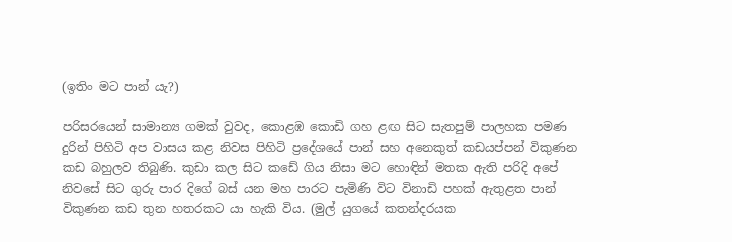(ඉතිං මට පාන් යැ?)

පරිසරයෙන් සාමාන්‍ය ගමක් වුවද, කොළඹ කොඩි ගහ ළඟ සිට සැතපුම් පාලහක පමණ දුරින් පිහිටි අප වාසය කළ නිවස පිහිටි ප්‍රදේශයේ පාන් සහ අනෙකුත් කඩයප්පන් විකුණන කඩ බහුලව තිබුණි. කුඩා කල සිට කඩේ ගිය නිසා මට හොඳින් මතක ඇති පරිදි අපේ නිවසේ සිට ගුරු පාර දිගේ බස් යන මහ පාරට පැමිණි විට විනාඩි පහක් ඇතුළත පාන් විකුණන කඩ තුන හතරකට යා හැකි විය. (මුල් යුගයේ කතන්දරයක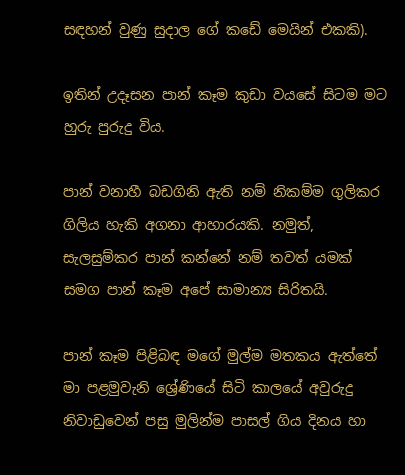සඳහන් වුණු සුදාල ගේ කඩේ මෙයින් එකකි).

ඉතින් උදෑසන පාන් කෑම කුඩා වයසේ සිටම මට හුරු පුරුදු විය.

පාන් වනාහී බඩගිනි ඇති නම් නිකම්ම ගුලිකර ගිලිය හැකි අගනා ආහාරයකි. නමුත්, සැලසුම්කර පාන් කන්නේ නම් තවත් යමක් සමග පාන් කෑම අපේ සාමාන්‍ය සිරිතයි.

පාන් කෑම පිළිබඳ මගේ මුල්ම මතකය ඇත්තේ මා පළමුවැනි ශ්‍රේණියේ සිටි කාලයේ අවුරුදු නිවාඩුවෙන් පසු මුලින්ම පාසල් ගිය දිනය හා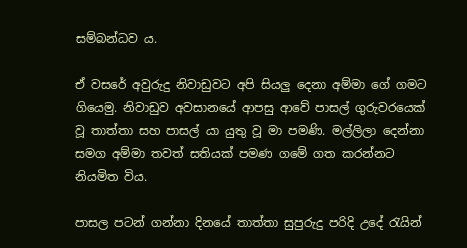සම්බන්ධව ය.

ඒ වසරේ අවුරුදු නිවාඩුවට අපි සියලු දෙනා අම්මා ගේ ගමට ගියෙමු. නිවාඩුව අවසානයේ ආපසු ආවේ පාසල් ගුරුවරයෙක් වූ තාත්තා සහ පාසල් යා යුතු වූ මා පමණි. මල්ලිලා දෙන්නා සමග අම්මා තවත් සතියක් පමණ ගමේ ගත කරන්නට නියමිත විය.

පාසල පටන් ගන්නා දිනයේ තාත්තා සුපුරුදු පරිදි උදේ රැයින්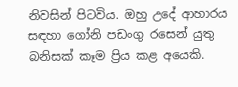නිවසින් පිටවිය. ඔහු උදේ ආහාරය සඳහා ගෝනි පඩංගු රසෙන් යුතු බනිසක් කෑම ප්‍රිය කළ අයෙකි.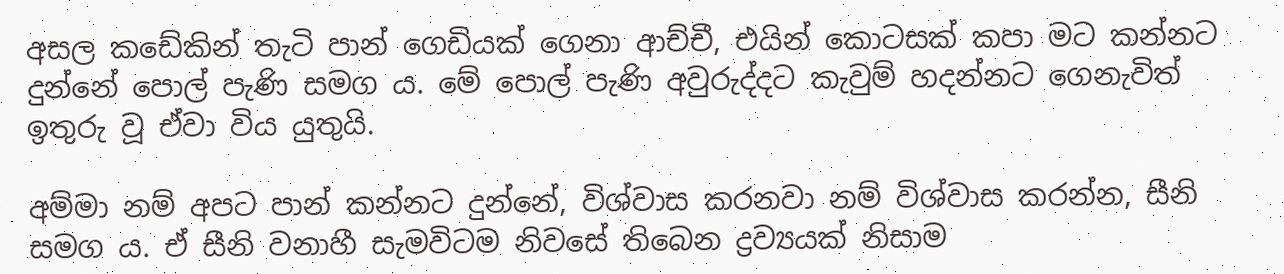අසල කඩේකින් තැටි පාන් ගෙඩියක් ගෙනා ආච්චී, එයින් කොටසක් කපා මට කන්නට දුන්නේ පොල් පැණි සමග ය. මේ පොල් පැණි අවුරුද්දට කැවුම් හදන්නට ගෙනැවිත් ඉතුරු වූ ඒවා විය යුතුයි.

අම්මා නම් අපට පාන් කන්නට දුන්නේ, විශ්වාස කරනවා නම් විශ්වාස කරන්න, සීනි සමග ය. ඒ සීනි වනාහී සැමවිටම නිවසේ තිබෙන ද්‍රව්‍යයක් නිසාම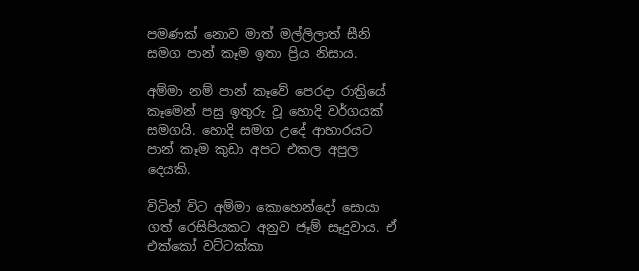පමණක් නොව මාත් මල්ලිලාත් සීනි සමග පාන් කෑම ඉතා ප්‍රිය නිසාය.

අම්මා නම් පාන් කෑවේ පෙරදා රාත්‍රියේ කෑමෙන් පසු ඉතුරු වූ හොදි වර්ගයක් සමගයි. හොදි සමග උදේ ආහාරයට පාන් කෑම කුඩා අපට එකල අපුල දෙයකි.

විටින් විට අම්මා කොහෙන්දෝ සොයා ගත් රෙසිපියකට අනුව ජෑම් සෑදුවාය. ඒ එක්කෝ වට්ටක්කා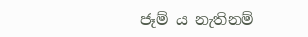ජෑම් ය නැතිනම්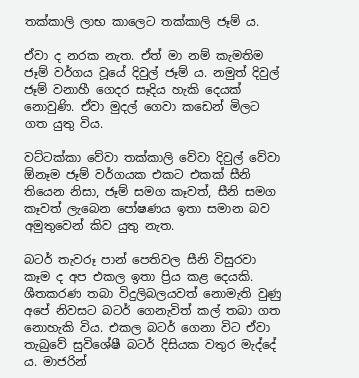තක්කාලි ලාභ කාලෙට තක්කාලි ජෑම් ය.

ඒවා ද නරක නැත. ඒත් මා නම් කැමතිම ජෑම් වර්ගය වූයේ දිවුල් ජෑම් ය. නමුත් දිවුල් ජෑම් වනාහී ගෙදර සෑදිය හැකි දෙයක් නොවුණි. ඒවා මුදල් ගෙවා කඩෙන් මිලට ගත යුතු විය.

වට්ටක්කා වේවා තක්කාලි වේවා දිවුල් වේවා ඕනෑම ජෑම් වර්ගයක එකට එකක් සීනි තියෙන නිසා, ජෑම් සමග කෑවත්, සීනි සමග කෑවත් ලැබෙන පෝෂණය ඉතා සමාන බව අමුතුවෙන් කිව යුතු නැත.

බටර් තැවරූ පාන් පෙතිවල සීනි විසුරවා කෑම ද අප එකල ඉතා ප්‍රිය කළ දෙයකි. ශීතකරණ තබා විදුලිබලයවත් නොමැති වුණු අපේ නිවසට බටර් ගෙනැවිත් කල් තබා ගත නොහැකි විය. එකල බටර් ගෙනා විට ඒවා තැබුවේ සුවිශේෂී බටර් දිසියක වතුර මැද්දේ ය. මාජරින්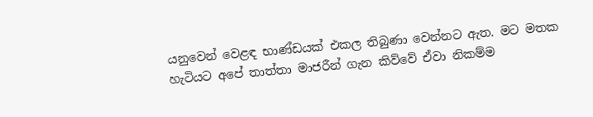යනුවෙන් වෙළඳ භාණ්ඩයක් එකල තිබුණා වෙන්නට ඇත. මට මතක හැටියට අපේ තාත්තා මාජරීන් ගැන කිව්වේ ඒවා නිකම්ම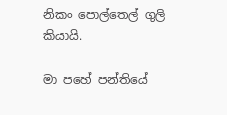නිකං පොල්තෙල් ගුලි කියායි.

මා පහේ පන්තියේ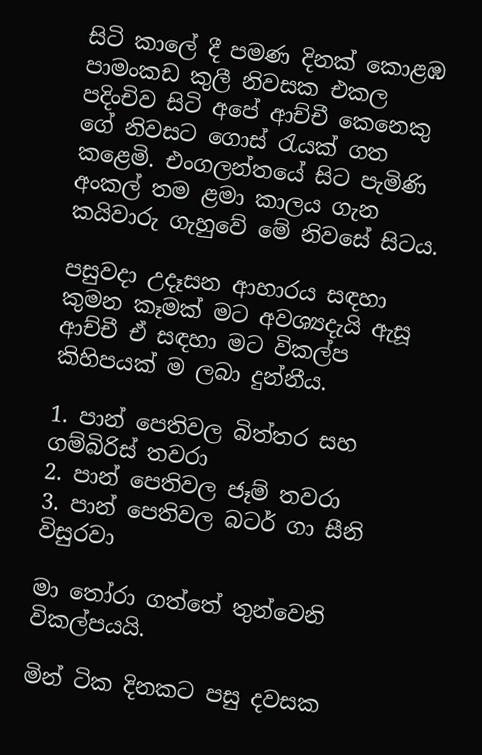සිටි කාලේ දී පමණ දිනක් කොළඹ පාමංකඩ කුලී නිවසක එකල පදිංචිව සිටි අපේ ආච්චී කෙනෙකු ගේ නිවසට ගොස් රැයක් ගත කළෙමි. එංගලන්තයේ සිට පැමිණි අංකල් තම ළමා කාලය ගැන කයිවාරු ගැහුවේ මේ නිවසේ සිටය.

පසුවදා උදෑසන ආහාරය සඳහා කුමන කෑමක් මට අවශ්‍යදැයි ඇසූ ආච්චී ඒ සඳහා මට විකල්ප කිහිපයක් ම ලබා දුන්නීය.

1. පාන් පෙතිවල බිත්තර සහ ගම්බිරිස් තවරා
2. පාන් පෙතිවල ජෑම් තවරා
3. පාන් පෙතිවල බටර් ගා සීනි විසුරවා

මා තෝරා ගත්තේ තුන්වෙනි විකල්පයයි.

මින් ටික දිනකට පසු දවසක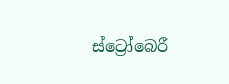ස්ට්‍රෝබෙරී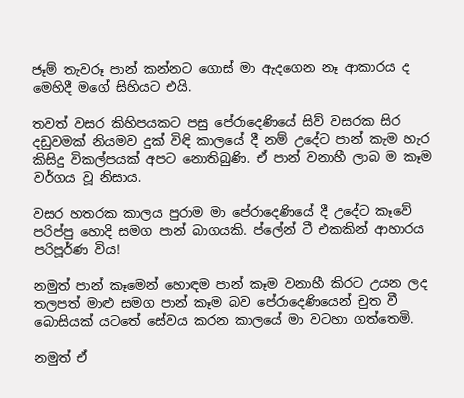ජෑම් තැවරූ පාන් කන්නට ගොස් මා ඇදගෙන නෑ ආකාරය ද මෙහිදී මගේ සිහියට එයි.

තවත් වසර කිහිපයකට පසු පේරාදෙණියේ සිව් වසරක සිර දඩුවමක් නියමව දුක් විඳි කාලයේ දී නම් උදේට පාන් කැම හැර කිසිදු විකල්පයක් අපට නොතිබුණි. ඒ පාන් වනාහී ලාබ ම කෑම වර්ගය වූ නිසාය.

වසර හතරක කාලය පුරාම මා පේරාදෙණියේ දී උදේට කෑවේ පරිප්පු හොදි සමග පාන් බාගයකි. ප්ලේන් ටී එකකින් ආහාරය පරිපූර්ණ විය!

නමුත් පාන් කෑමෙන් හොඳම පාන් කෑම වනාහී කිරට උයන ලද තලපත් මාළු සමග පාන් කෑම බව පේරාදෙණියෙන් චුත වී බොසියක් යටතේ සේවය කරන කාලයේ මා වටහා ගත්තෙමි.

නමුත් ඒ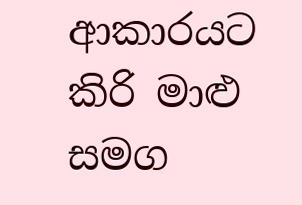ආකාරයට කිරි මාළු සමග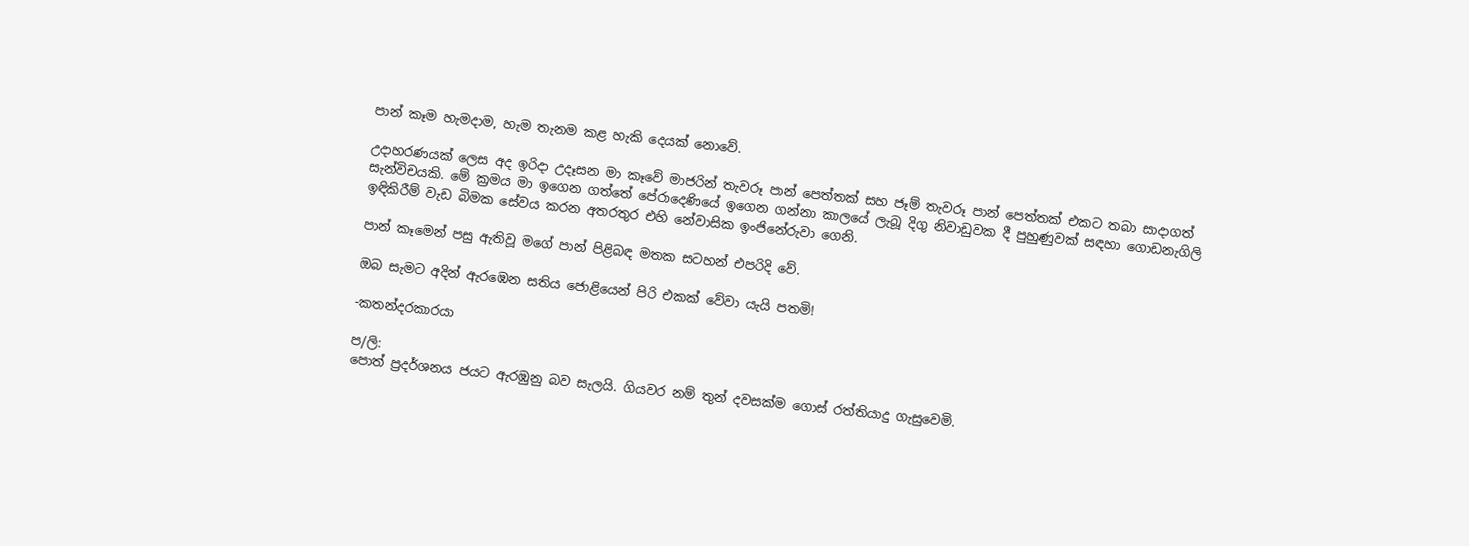පාන් කෑම හැමදාම, හැම තැනම කළ හැකි දෙයක් නොවේ.

උදාහරණයක් ලෙස අද ඉරිදා උදෑසන මා කෑවේ මාජරින් තැවරූ පාන් පෙත්තක් සහ ජෑම් තැවරූ පාන් පෙත්තක් එකට තබා සාදාගත් සැන්විචයකි. මේ ක්‍රමය මා ඉගෙන ගත්තේ පේරාදෙණියේ ඉගෙන ගන්නා කාලයේ ලැබූ දිගු නිවාඩුවක දී පුහුණුවක් සඳහා ගොඩනැගිලි ඉඳිකිරීම් වැඩ බිමක සේවය කරන අතරතුර එහි නේවාසික ඉංජිනේරුවා ගෙනි.

පාන් කෑමෙන් පසු ඇතිවූ මගේ පාන් පිළිබඳ මතක සටහන් එපරිදි වේ.

ඔබ සැමට අදින් ඇරඹෙන සතිය ජොළියෙන් පිරි එකක් වේවා යැයි පතමි!

-කතන්දරකාරයා

ප/ලි:
පොත් ප්‍රදර්ශනය ජයට ඇරඹුනු බව සැලයි. ගියවර නම් තුන් දවසක්ම ගොස් රත්තියාදු ගැසුවෙමි.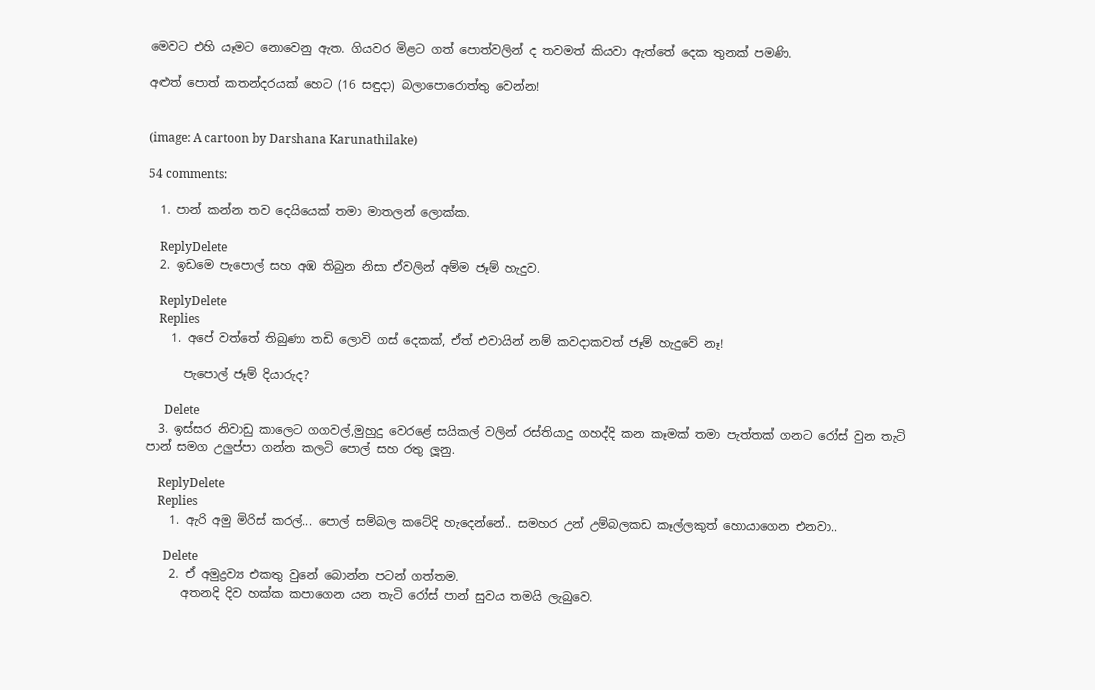මෙවට එහි යෑමට නොවෙනු ඇත. ගියවර මිළට ගත් පොත්වලින් ද තවමත් කියවා ඇත්තේ දෙක තුනක් පමණි.

අළුත් පොත් කතන්දරයක් හෙට (16 සඳුදා) බලාපොරොත්තු වෙන්න!


(image: A cartoon by Darshana Karunathilake)

54 comments:

  1. පාන් කන්න තව දෙයියෙක් තමා මාතලන් ලොක්ක.

    ReplyDelete
  2. ඉඩමෙ පැපොල් සහ අඹ තිබුන නිසා ඒවලින් අම්ම ජෑම් හැදුව.

    ReplyDelete
    Replies
    1. අපේ වත්තේ තිබුණා තඩි ලොවි ගස් දෙකක්, ඒත් එවායින් නම් කවදාකවත් ජෑම් හැදුවේ නෑ!

      පැපොල් ජෑම් දියාරුද?

      Delete
  3. ඉස්සර නිවාඩු කාලෙට ගගවල්,මුහුදු වෙරළේ සයිකල් වලින් රස්තියාදු ගහද්දි කන කෑමක් තමා පැත්තක් ගනට රෝස් වුන තැටි පාන් සමග උලුප්පා ගන්න කලටි පොල් සහ රතු ලූනු.

    ReplyDelete
    Replies
    1. ඇරි අමු මිරිස් කරල්... පොල් සම්බල කටේදි හැදෙන්නේ.. සමහර උන් උම්බලකඩ කෑල්ලකුත් හොයාගෙන එනවා..

      Delete
    2. ඒ අමුද්‍රව්‍ය එකතු වුනේ බොන්න පටන් ගත්තම.
      අතනදි දිව හක්ක කපාගෙන යන තැටි රෝස් පාන් සුවය තමයි ලැබුවෙ.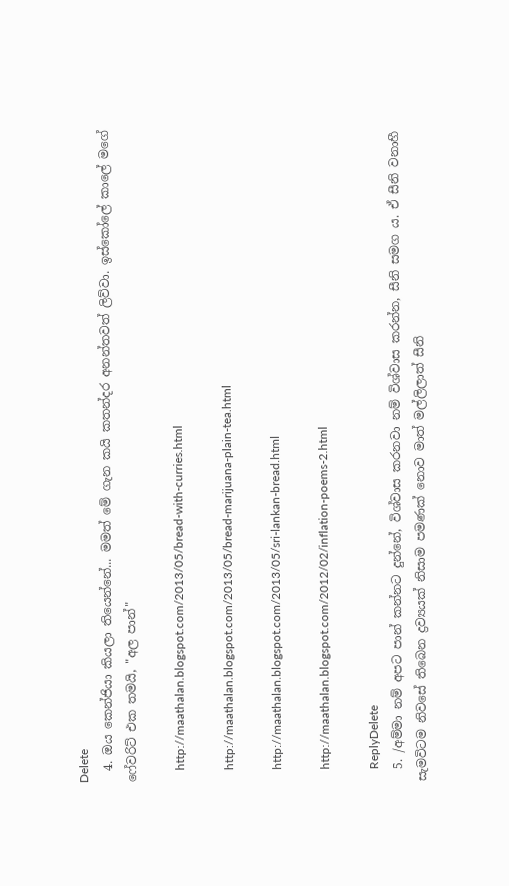Delete
  4. ඔය කෙන්ජියා කියලා තියෙන්නේ... මමත් මේ ගැන කයි කතන්දර අනන්තවත් ලිව්වා. ඉස්කෝලේ කාලේ මගේ ෆේවරිට් එක තමයි, "අල පාන්"

    http://maathalan.blogspot.com/2013/05/bread-with-curries.html

    http://maathalan.blogspot.com/2013/05/bread-marijuana-plain-tea.html

    http://maathalan.blogspot.com/2013/05/sri-lankan-bread.html

    http://maathalan.blogspot.com/2012/02/inflation-poems-2.html

    ReplyDelete
  5. /අම්මා නම් අපට පාන් කන්නට දුන්නේ, විශ්වාස කරනවා නම් විශ්වාස කරන්න, සීනි සමග ය. ඒ සීනි වනාහී සැමවිටම නිවසේ තිබෙන ද්‍රව්‍යයක් නිසාම පමණක් නොව මාත් මල්ලිලාත් සීනි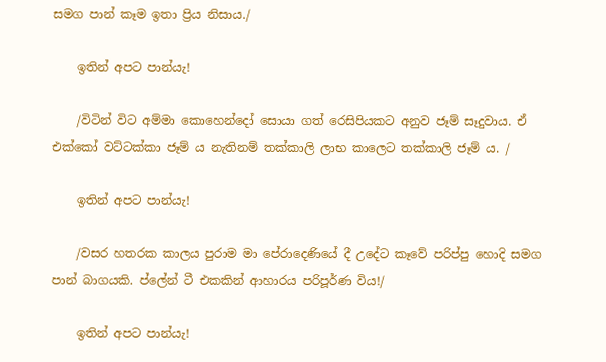සමග පාන් කෑම ඉතා ප්‍රිය නිසාය./

    ඉතින් අපට පාන්යැ!

    /විටින් විට අම්මා කොහෙන්දෝ සොයා ගත් රෙසිපියකට අනුව ජෑම් සෑදුවාය. ඒ එක්කෝ වට්ටක්කා ජෑම් ය නැතිනම් තක්කාලි ලාභ කාලෙට තක්කාලි ජෑම් ය. /

    ඉතින් අපට පාන්යැ!

    /වසර හතරක කාලය පුරාම මා පේරාදෙණියේ දී උදේට කෑවේ පරිප්පු හොදි සමග පාන් බාගයකි. ප්ලේන් ටී එකකින් ආහාරය පරිපූර්ණ විය!/

    ඉතින් අපට පාන්යැ!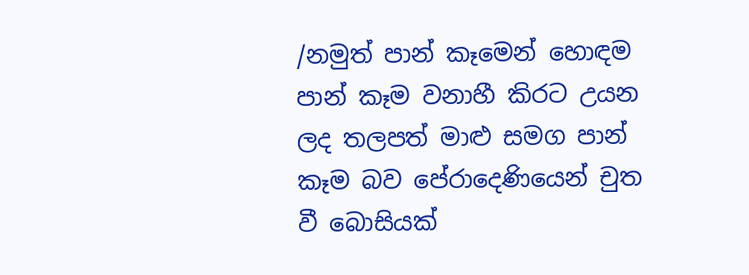/නමුත් පාන් කෑමෙන් හොඳම පාන් කෑම වනාහී කිරට උයන ලද තලපත් මාළු සමග පාන් කෑම බව පේරාදෙණියෙන් චුත වී බොසියක්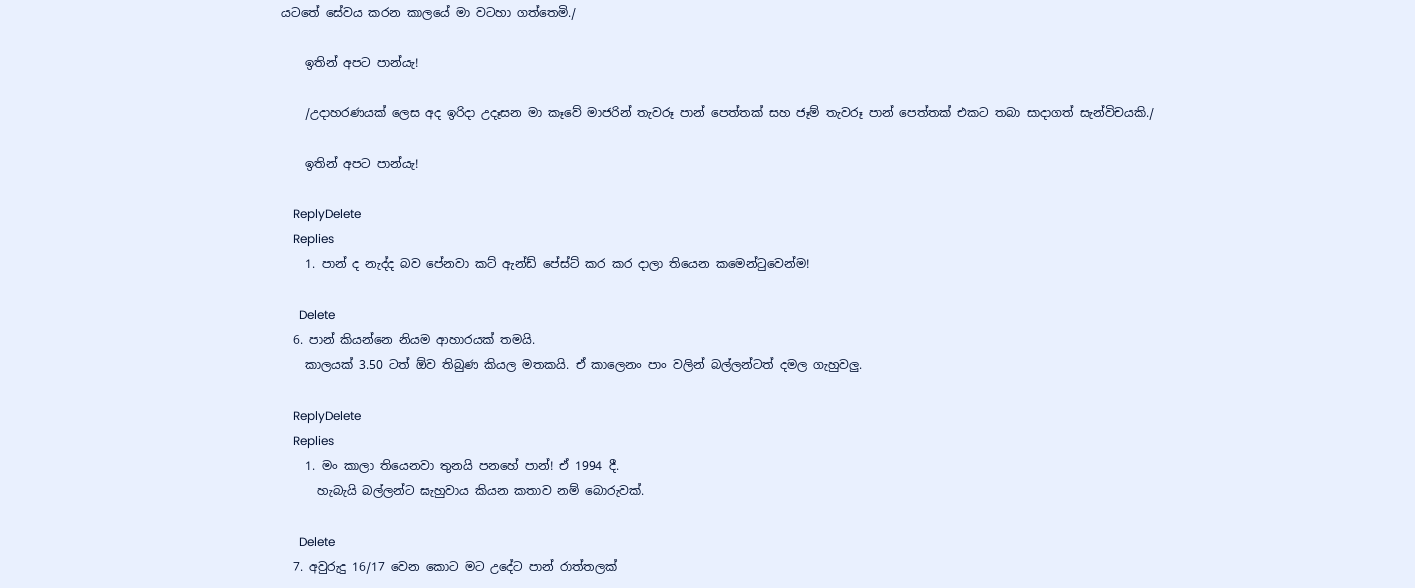යටතේ සේවය කරන කාලයේ මා වටහා ගත්තෙමි./

    ඉතින් අපට පාන්යැ!

    /උදාහරණයක් ලෙස අද ඉරිදා උදෑසන මා කෑවේ මාජරින් තැවරූ පාන් පෙත්තක් සහ ජෑම් තැවරූ පාන් පෙත්තක් එකට තබා සාදාගත් සැන්විචයකි./

    ඉතින් අපට පාන්යැ!

    ReplyDelete
    Replies
    1. පාන් ද නැද්ද බව පේනවා කට් ඇන්ඩ් පේස්ට් කර කර දාලා තියෙන කමෙන්ටුවෙන්ම!

      Delete
  6. පාන් කියන්නෙ නියම ආහාරයක් තමයි.
    කාලයක් 3.50 ටත් ඕව තිබුණ කියල මතකයි. ඒ කාලෙනං පාං වලින් බල්ලන්ටත් දමල ගැහුවලු.

    ReplyDelete
    Replies
    1. මං කාලා තියෙනවා තුනයි පනහේ පාන්! ඒ 1994 දී.
      හැබැයි බල්ලන්ට ඝැහුවාය කියන කතාව නම් බොරුවක්.

      Delete
  7. අවුරුදු 16/17 වෙන කොට මට උදේට පාන් රාත්තලක්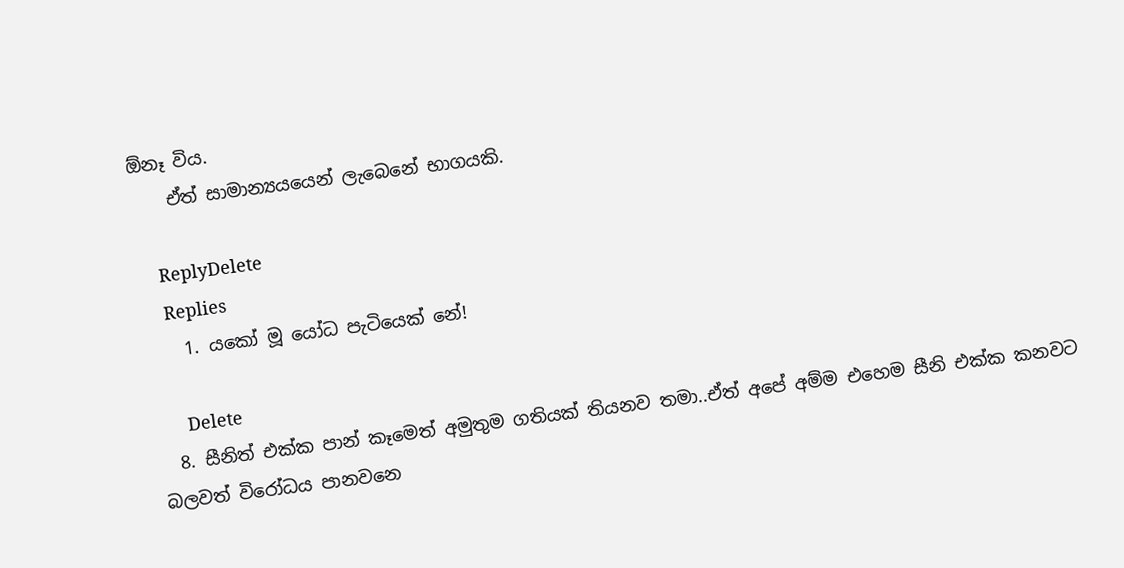ඕනෑ විය.
    ඒත් සාමාන්‍යයයෙන් ලැබෙනේ භාගයකි.

    ReplyDelete
    Replies
    1. යකෝ මූ යෝධ පැටියෙක් නේ!

      Delete
  8. සීනිත් එක්ක පාන් කෑමෙත් අමුතුම ගතියක් තියනව තමා..ඒත් අපේ අම්ම එහෙම සීනි එක්ක කනවට බලවත් විරෝධය පානවනෙ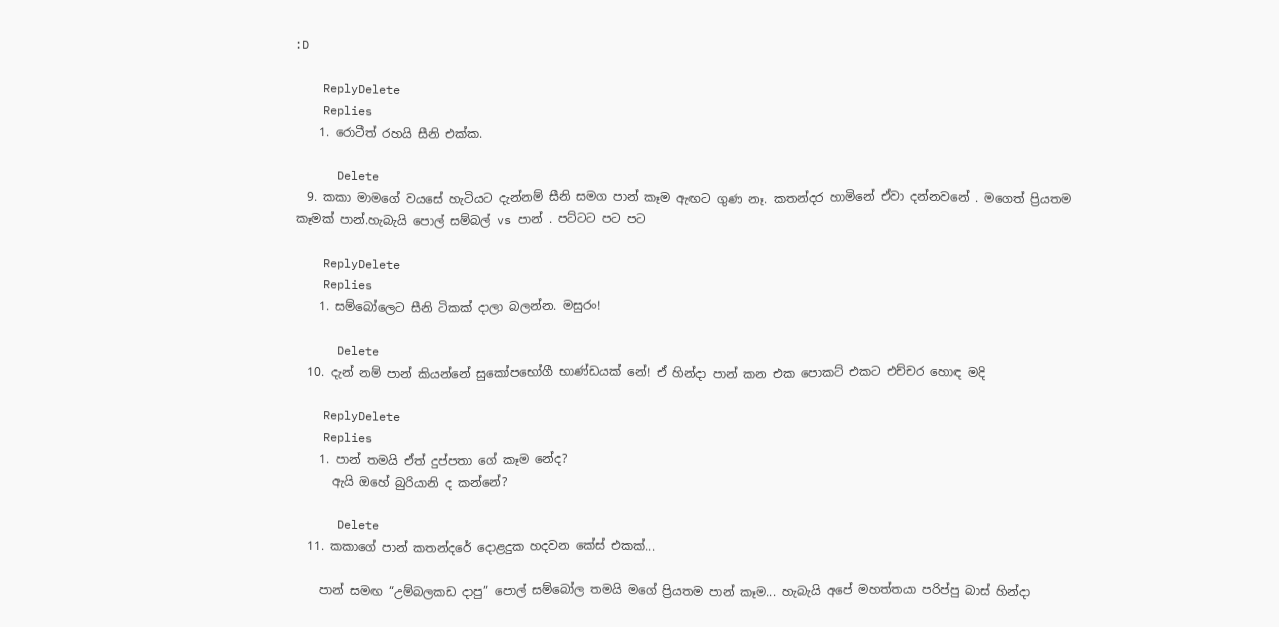:D

    ReplyDelete
    Replies
    1. රොටීත් රහයි සීනි එක්ක.

      Delete
  9. කකා මාමගේ වයසේ හැටියට දැන්නම් සීනි සමග පාන් කෑම ඇඟට ගුණ නෑ. කතන්දර හාමිනේ ඒවා දන්නවනේ . මගෙත් ප්‍රියතම කෑමක් පාන්.හැබැයි පොල් සම්බල් vs පාන් . පට්ටට පට පට

    ReplyDelete
    Replies
    1. සම්බෝලෙට සීනි ටිකක් දාලා බලන්න. මසුරං!

      Delete
  10. දැන් නම් පාන් කියන්නේ සුකෝපභෝගී භාණ්ඩයක් නේ! ඒ හින්දා පාන් කන එක පොකට් එකට එච්චර හොඳ මදි

    ReplyDelete
    Replies
    1. පාන් තමයි ඒත් දුප්පතා ගේ කෑම නේද?
      ඇයි ඔහේ බුරියානි ද කන්නේ?

      Delete
  11. කකාගේ පාන් කතන්දරේ දොළදුක හදවන කේස් එකක්...

    පාන් සමඟ “උම්බලකඩ දාපු” පොල් සම්බෝල තමයි මගේ ප්‍රියතම පාන් කෑම... හැබැයි අපේ මහත්තයා පරිප්පු බාස් හින්දා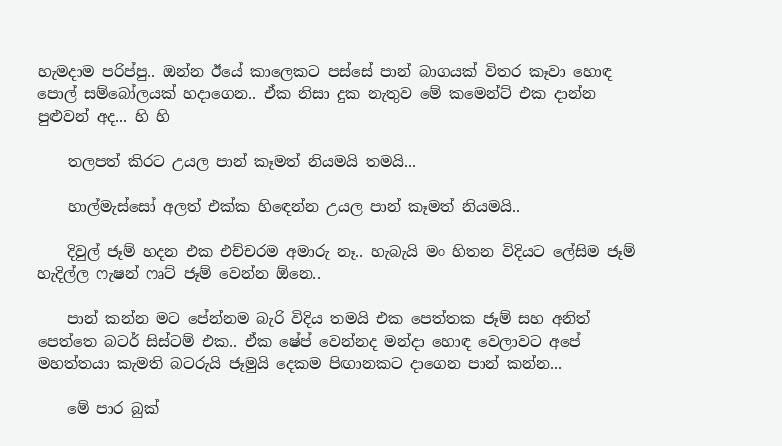හැමදාම පරිප්පු.. ඔන්න ඊයේ කාලෙකට පස්සේ පාන් බාගයක් විතර කෑවා හොඳ පොල් සම්බෝලයක් හදාගෙන.. ඒක නිසා දුක නැතුව මේ කමෙන්ට් එක දාන්න පුළුවන් අද... හි හි

    තලපත් කිරට උයල පාන් කෑමත් නියමයි තමයි...

    හාල්මැස්සෝ අලත් එක්ක හිඳෙන්න උයල පාන් කෑමත් නියමයි..

    දිවුල් ජෑම් හදන එක එච්චරම අමාරු නෑ.. හැබැයි ම‌ං හිතන විදියට ලේසිම ජෑම් හැදිල්ල ෆැෂන් ෆෘට් ජෑම් වෙන්න ඕනෙ..

    පාන් කන්න මට පේන්නම බැරි විදිය තමයි එක පෙත්තක ජෑම් සහ අනිත් පෙත්තෙ බටර් සිස්ටම් එක.. ඒක ෂේප් වෙන්නද මන්දා හොඳ වෙලාවට අපේ මහත්තයා කැමති බටරුයි ජෑමුයි දෙකම පිඟානකට දාගෙන පාන් කන්න...

    මේ පාර බුක්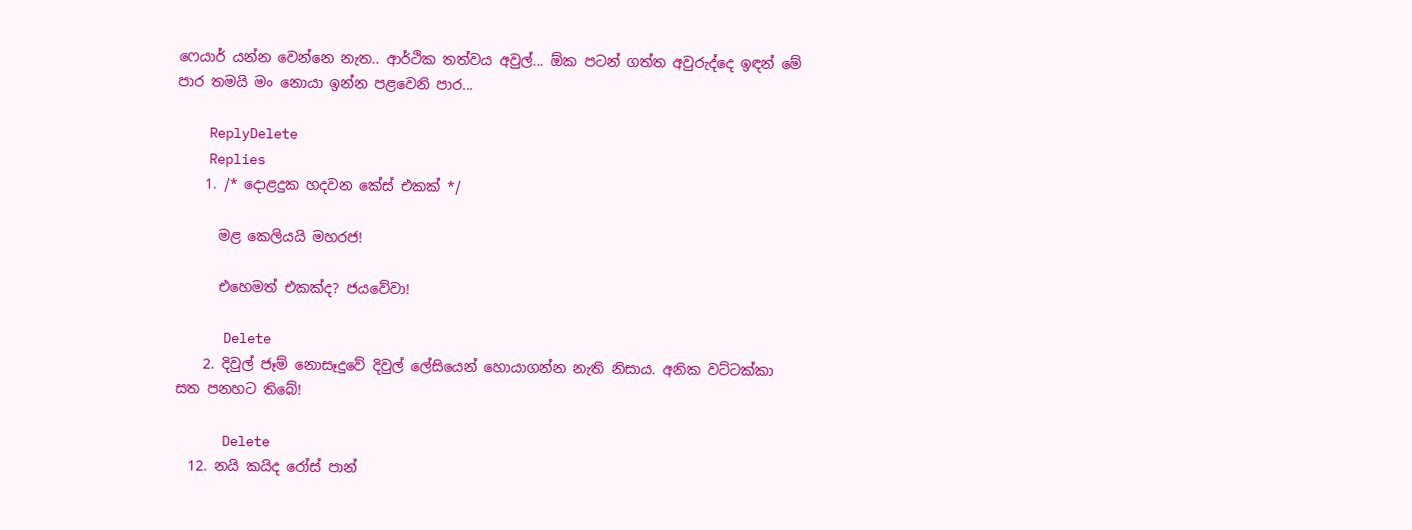ෆෙයාර් යන්න වෙන්නෙ නැත.. ආර්ථික තත්වය අවුල්... ඕක පටන් ගත්ත අවුරුද්දෙ ඉඳන් මේ පාර තමයි මං නොයා ඉන්න පළවෙනි පාර...

    ReplyDelete
    Replies
    1. /* දොළදුක හදවන කේස් එකක් */

      මළ කෙලියයි මහරජ!

      එහෙමත් එකක්ද? ජයවේවා!

      Delete
    2. දිවුල් ජෑම් නොසෑදුවේ දිවුල් ලේසියෙන් හොයාගන්න නැති නිසාය. අනික වට්ටක්කා සත පනහට තිබේ!

      Delete
  12. නයි කයිද රෝස් පාන්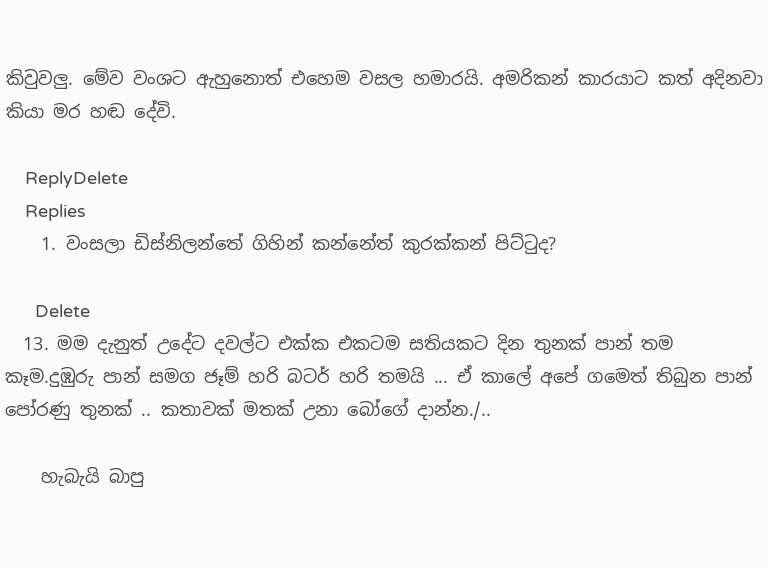කිවුවලු. මේව වංශට ඇහුනොත් එහෙම වසල හමාරයි. අමරිකන් කාරයාට කත් අදිනවා කියා මර හඬ දේවි.

    ReplyDelete
    Replies
    1. වංසලා ඩිස්නිලන්තේ ගිහින් කන්නේත් කුරක්කන් පිට්ටුද?

      Delete
  13. මම දැනුත් උදේට දවල්ට එක්ක එකටම සතියකට දින තුනක් පාන් තම කෑම.දුඹුරු පාන් සමග ජෑම් හරි බටර් හරි තමයි ... ඒ කාලේ අපේ ගමෙත් තිබුන පාන් පෝරණු තුනක් .. කතාවක් මතක් උනා බෝගේ දාන්න./..

    හැබැයි බාපු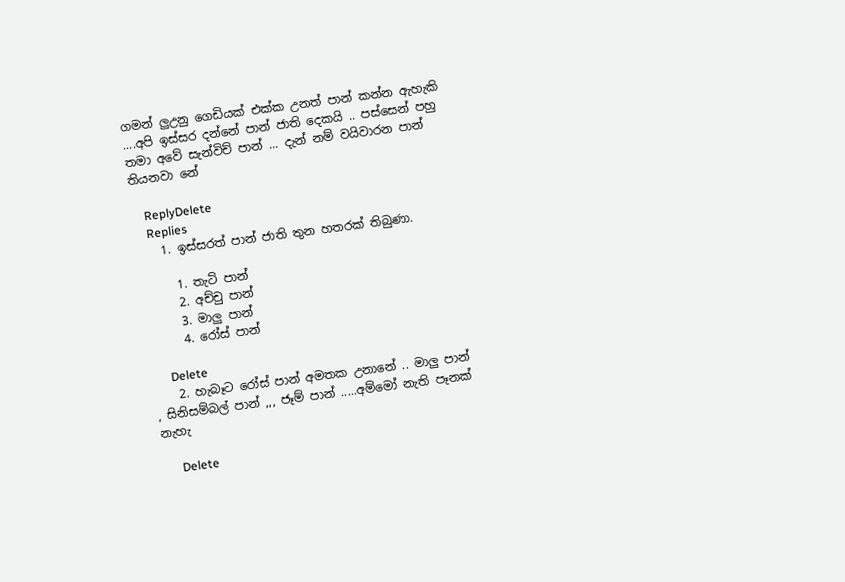ගමන් ලුඋනු ගෙඩියක් එක්ක උනත් පාන් කන්න ඇහැකි ....අපි ඉස්සර දන්නේ පාන් ජාති දෙකයි .. පස්සෙන් පහු තමා අවේ සැන්විච් පාන් ... දැන් නම් වයිවාරන පාන් තියනවා නේ

    ReplyDelete
    Replies
    1. ඉස්සරත් පාන් ජාති තුන හතරක් තිබුණා.

      1. තැටි පාන්
      2. අච්චු පාන්
      3. මාලු පාන්
      4. රෝස් පාන්

      Delete
    2. හැබෑට රෝස් පාන් අමතක උනානේ .. මාලු පාන් , සිනිසම්බල් පාන් ,,, ජෑම් පාන් .....අම්මෝ නැති පෑනක් නැහැ

      Delete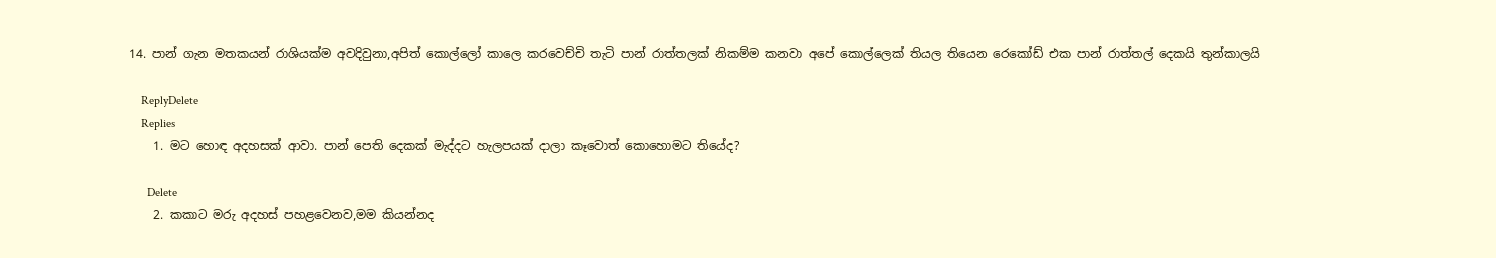14. පාන් ගැන මතකයන් රාශියක්ම අවදිවුනා,අපිත් කොල්ලෝ කාලෙ කරවෙච්චි තැටි පාන් රාත්තලක් නිකම්ම කනවා අපේ කොල්ලෙක් තියල තියෙන රෙකෝඩ් එක පාන් රාත්තල් දෙකයි තුන්කාලයි

    ReplyDelete
    Replies
    1. මට හොඳ අදහසක් ආවා. පාන් පෙති දෙකක් මැද්දට හැලපයක් දාලා කෑවොත් කොහොමට තියේද?

      Delete
    2. කකාට මරු අදහස් පහළවෙනව,මම කියන්නද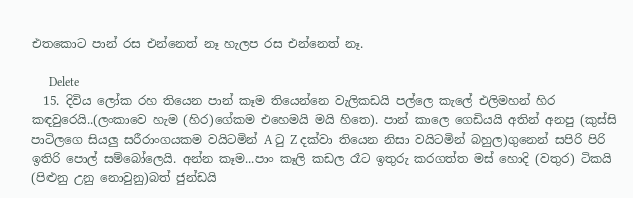එතකොට පාන් රස එන්නෙත් නෑ හැලප රස එන්නෙත් නෑ.

      Delete
  15. දිවිය ලෝක රහ තියෙන පාන් කෑම තියෙන්නෙ වැලිකඩයි පල්ලෙ කැලේ එලිමහන් හිර කඳවුරෙයි..(ලංකාවෙ හැම (හිර)ගේකම එහෙමයි මයි හිතෙ). පාන් කාලෙ ගෙඩියයි අතින් අනපු (කුස්සි පාටිලගෙ සියලු සරීරාංගයකම වයිටමින් A ටු Z දක්වා තියෙන නිසා වයිටමින් බහුල)ගුනෙන් සපිරි පිරි ඉතිරි පොල් සම්බෝලෙයි. අන්න කෑම...පාං කෑලි කඩල රෑට ඉතුරු කරගත්ත මස් හොදි (වතුර) ටිකයි (පිළුනු උනු නොවුනු)බත් ජුන්ඩයි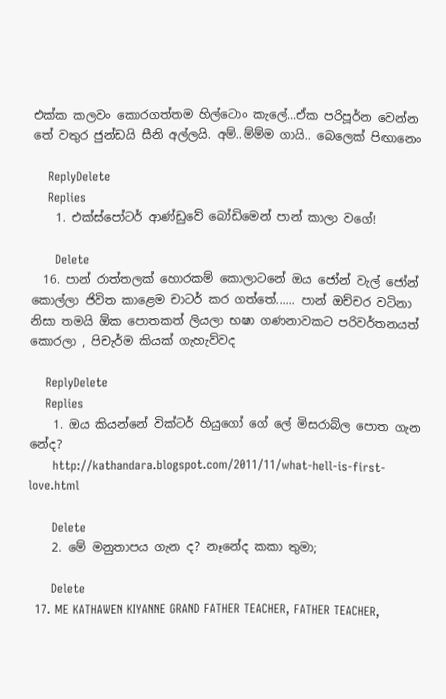එක්ක කලවං කොරගත්තම හිල්ටොං කැලේ...ඒක පරිපූර්න වෙන්න තේ වතුර ජුන්ඩයි සීනි අල්ලයි. අම්..ම්ම්ම ගායි.. බෙලෙක් පිඟානෙං

    ReplyDelete
    Replies
    1. එක්ස්පෝටර් ආණ්ඩුවේ බෝඩිමෙන් පාන් කාලා වගේ!

      Delete
  16. පාන් රාත්තලක් හොරකම් කොලාටනේ ඔය ජෝන් වැල් ජෝන් කොල්ලා ජිවිත කාළෙම චාටර් කර ගත්තේ...... පාන් ඔච්චර වටිනා නිසා තමයි ඕක පොතකත් ලියලා භෂා ගණනාවකට පරිවර්තනයත් කොරලා , පිචැර්ම කියක් ගැහැව්වද

    ReplyDelete
    Replies
    1. ඔය කියන්නේ වික්ටර් හියුගෝ ගේ ලේ මිසරාබ්ල පොත ගැන නේද?
      http://kathandara.blogspot.com/2011/11/what-hell-is-first-love.html

      Delete
    2. මේ මනුතාපය ගැන ද? නෑනේද කකා තුමා;

      Delete
  17. ME KATHAWEN KIYANNE GRAND FATHER TEACHER, FATHER TEACHER,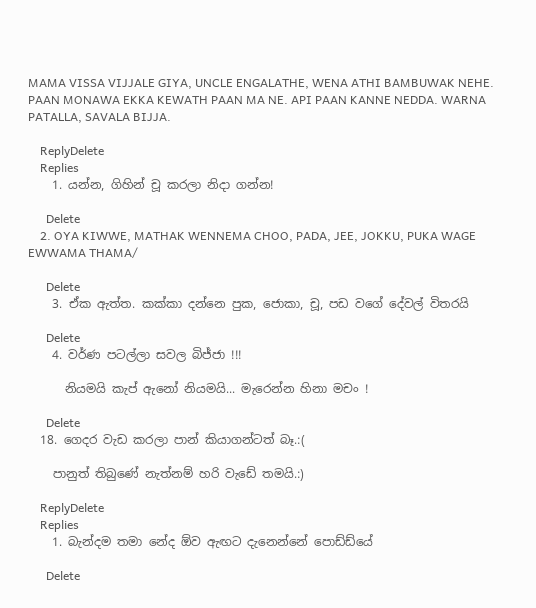MAMA VISSA VIJJALE GIYA, UNCLE ENGALATHE, WENA ATHI BAMBUWAK NEHE. PAAN MONAWA EKKA KEWATH PAAN MA NE. API PAAN KANNE NEDDA. WARNA PATALLA, SAVALA BIJJA.

    ReplyDelete
    Replies
    1. යන්න, ගිහින් චූ කරලා නිදා ගන්න!

      Delete
    2. OYA KIWWE, MATHAK WENNEMA CHOO, PADA, JEE, JOKKU, PUKA WAGE EWWAMA THAMA/

      Delete
    3. ඒක ඇත්ත. කක්කා දන්නෙ පුක, ජොකා, චූ, පඩ වගේ දේවල් විතරයි

      Delete
    4. වර්ණ පටල්ලා සවල බිජ්ජා !!!

      නියමයි කැප් ඇනෝ නියමයි... මැරෙන්න හිනා මචං !

      Delete
  18. ගෙදර වැඩ කරලා පාන් කියාගන්ටත් බෑ.:(

    පානුත් තිබුණේ නැත්නම් හරි වැඩේ තමයි.:)

    ReplyDelete
    Replies
    1. බැන්දම තමා නේද ඕව ඇඟට දැනෙන්නේ පොඩ්ඩ්යේ

      Delete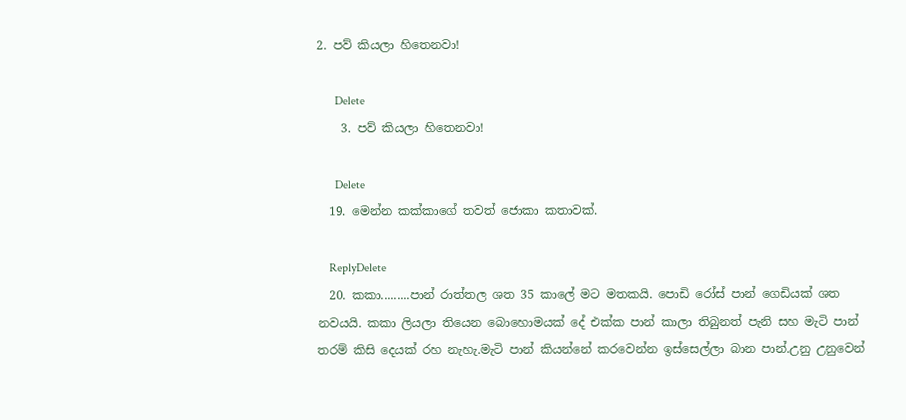2. පව් කියලා හිතෙනවා!

      Delete
    3. පව් කියලා හිතෙනවා!

      Delete
  19. මෙන්න කක්කාගේ තවත් ජොකා කතාවක්.

    ReplyDelete
  20. කකා.........පාන් රාත්තල ශත 35 කාලේ මට මතකයි. පොඩි රෝස් පාන් ගෙඩියක් ශත නවයයි. කකා ලියලා තියෙන බොහොමයක් දේ එක්ක පාන් කාලා තිබුනත් පැනි සහ මැටි පාන් තරම් කිසි දෙයක් රහ නැහැ.මැටි පාන් කියන්නේ කරවෙන්න ඉස්සෙල්ලා බාන පාන්.උනු උනුවෙන්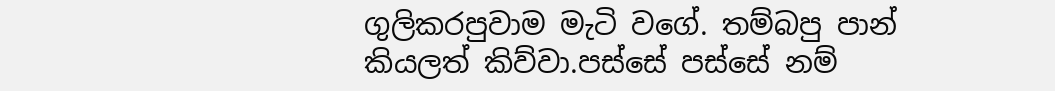ගුලිකරපුවාම මැටි වගේ. තම්බපු පාන් කියලත් කිව්වා.පස්සේ පස්සේ නම්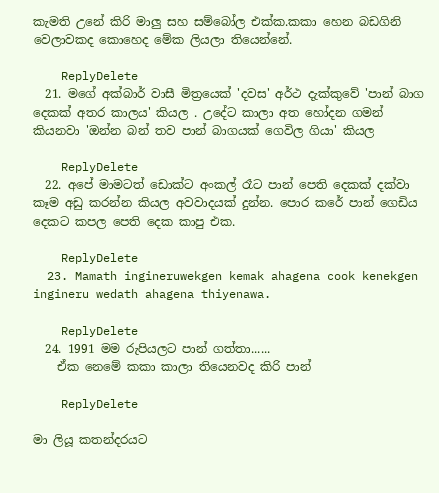කැමති උනේ කිරි මාලු සහ සම්බෝල එක්ක.කකා හෙන බඩගිනි වෙලාවකද කොහෙද මේක ලියලා තියෙන්නේ.

    ReplyDelete
  21. මගේ අක්බාර් වාසී මිත්‍රයෙක් 'දවස' අර්ථ දැක්කුවේ 'පාන් බාග දෙකක් අතර කාලය' කියල . උදේට කාලා අත හෝදන ගමන් කියනවා 'ඔන්න බන් තව පාන් බාගයක් ගෙවිල ගියා' කියල

    ReplyDelete
  22. අපේ මාමටත් ඩොක්ට අංකල් රෑට පාන් පෙති දෙකක් දක්වා කෑම අඩු කරන්න කියල අවවාදයක් දුන්න. පොර කරේ පාන් ගෙඩිය දෙකට කපල පෙති දෙක කාපු එක.

    ReplyDelete
  23. Mamath ingineruwekgen kemak ahagena cook kenekgen ingineru wedath ahagena thiyenawa.

    ReplyDelete
  24. 1991 මම රුපියලට පාන් ගත්තා......
    ඒක නෙමේ කකා කාලා තියෙනවද කිරි පාන්

    ReplyDelete

මා ලියූ කතන්දරයට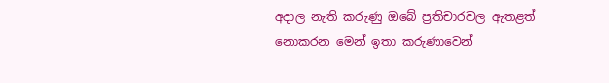අදාල නැති කරුණු ඔබේ ප්‍රතිචාරවල ඇතළත් නොකරන මෙන් ඉතා කරුණාවෙන්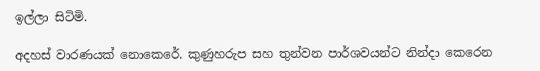ඉල්ලා සිටිමි.

අදහස් වාරණයක් නොකෙරේ. කුණුහරුප සහ තුන්වන පාර්ශවයන්ට නින්දා කෙරෙන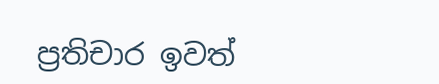ප්‍රතිචාර ඉවත්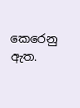කෙරෙනු ඇත.